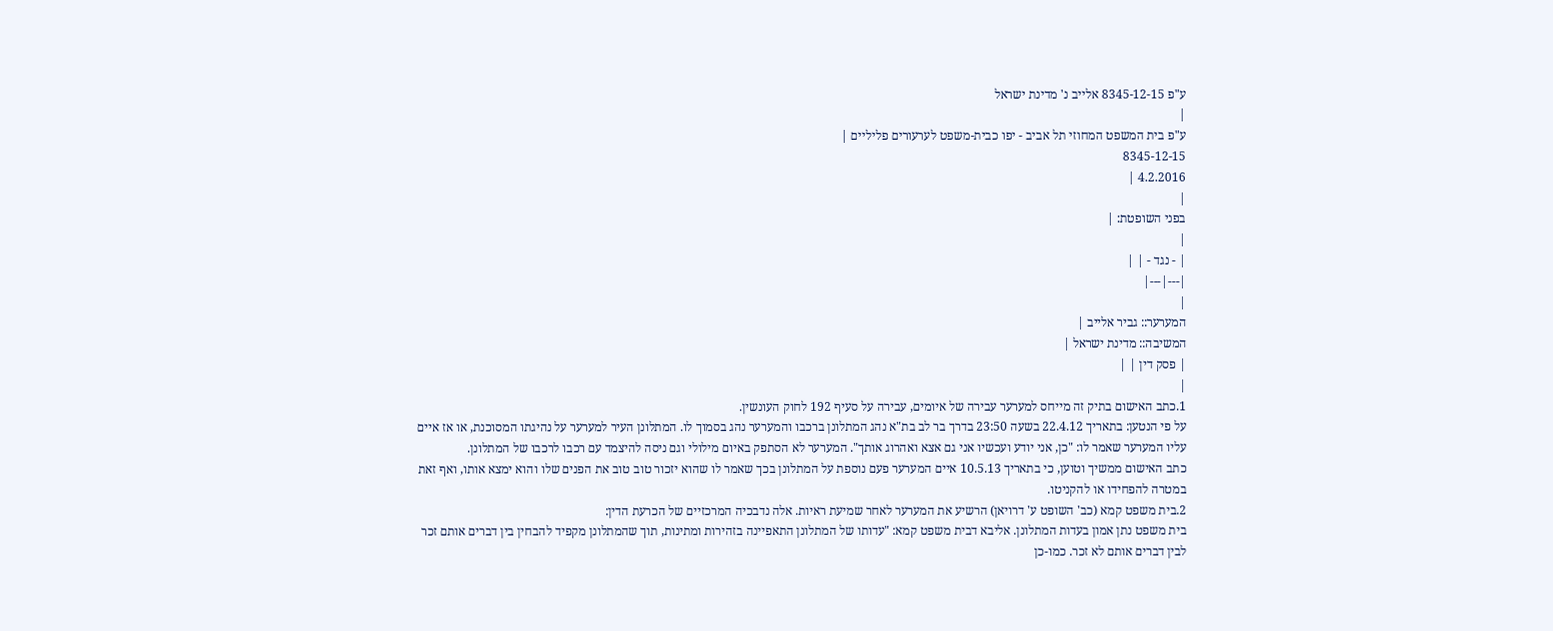ע"פ 8345-12-15 אלייב נ' מדינת ישראל
|
ע"פ בית המשפט המחוזי תל אביב - יפו כבית-משפט לערעורים פליליים |
8345-12-15
4.2.2016 |
|
בפני השופטת: |
|
| - נגד - | |
|---|---|
|
המערער:: גביר אלייב |
המשיבה:: מדינת ישראל |
| פסק דין | |
|
1.כתב האישום בתיק זה מייחס למערער עבירה של איומים, עבירה על סעיף 192 לחוק העונשין.
על פי הנטען: בתאריך 22.4.12 בשעה 23:50 בדרך בר לב בת"א נהג המתלונן ברכבו והמערער נהג בסמוך לו. המתלונן העיר למערער על נהיגתו המסוכנת, או אז איים עליו המערער שאמר לו: "כן, אני יודע ועכשיו אני גם אצא ואהרוג אותך". המערער לא הסתפק באיום מילולי וגם ניסה להיצמד עם רכבו לרכבו של המתלונן.
כתב האישום ממשיך וטוען, כי בתאריך 10.5.13 איים המערער פעם נוספת על המתלונן בכך שאמר לו שהוא יזכור טוב טוב את הפנים שלו והוא ימצא אותו, ואף זאת במטרה להפחידו או להקניטו.
2.בית משפט קמא (כב' השופט ע' דרויאן) הרשיע את המערער לאחר שמיעת ראיות. אלה נדבכיה המרכזיים של הכרעת הדין:
בית משפט נתן אמון בעדות המתלונן. אליבא דבית משפט קמא: "עדותו של המתלונן התאפיינה בזהירות ומתינות, תוך שהמתלונן מקפיד להבחין בין דברים אותם זכר לבין דברים אותם לא זכר. כמו-כן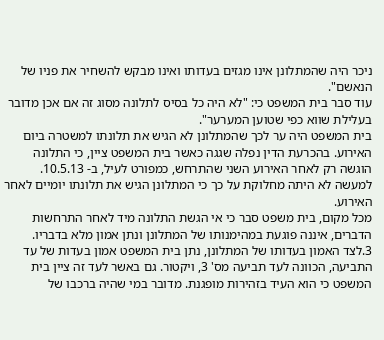ניכר היה שהמתלונן אינו מגזים בעדותו ואינו מבקש להשחיר את פניו של הנאשם".
עוד סבר בית המשפט כי: "לא היה כל בסיס לתלונה מסוג זה אם אכן מדובר בעלילת שווא כפי שטוען המערער".
בית המשפט היה ער לכך שהמתלונן לא הגיש את תלונתו למשטרה ביום האירוע. בהכרעת הדין נפלה שגגה כאשר בית המשפט ציין, כי התלונה הוגשה רק לאחר האירוע השני שהתרחש, כמפורט לעיל, ב- 10.5.13. למעשה לא היתה מחלוקת על כך כי המתלונן הגיש את תלונתו יומיים לאחר האירוע.
מכל מקום, בית משפט סבר כי אי הגשת התלונה מיד לאחר התרחשות הדברים, איננה פוגעת במהימנותו של המתלונן ונתן אמון מלא בדבריו.
3.לצד האמון בעדותו של המתלונן, נתן בית המשפט אמון בעדות של עד התביעה, הכוונה לעד תביעה מס' 3, ויקטור. גם באשר לעד זה ציין בית המשפט כי הוא העיד בזהירות מופגנת. מדובר במי שהיה ברכבו של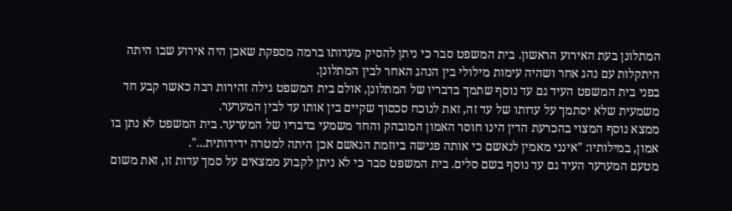המתלונן בעת האירוע הראשון. בית המשפט סבר כי ניתן להסיק מעדותו ברמה מספקת שאכן היה אירוע שבו היתה היתקלות עם נהג אחר ושהיה עימות מילולי בין הנהג האחר לבין המתלונן.
בפני בית המשפט העיד גם עד נוסף שתמך בדבריו של המתלונן, אולם בית המשפט גילה זהירות רבה כאשר קבע חד משמעית שלא יסתמך על עדותו של עד זה, זאת לנוכח סכסוך שקיים בין אותו עד לבין המערער.
ממצא נוסף המצוי בהכרעת הדין הינו חוסר האמון המובהק והחד משמעי בדבריו של המערער. בית המשפט לא נתן בו אמון, במילותיו: "אינני מאמין לנאשם כי אותה פגישה ביוזמת הנאשם אכן היתה למטרה ידידותית...".
מטעם המערער העיד גם עד נוסף בשם סלים. בית המשפט סבר כי לא ניתן לקבוע ממצאים על סמך עדות זו, זאת משום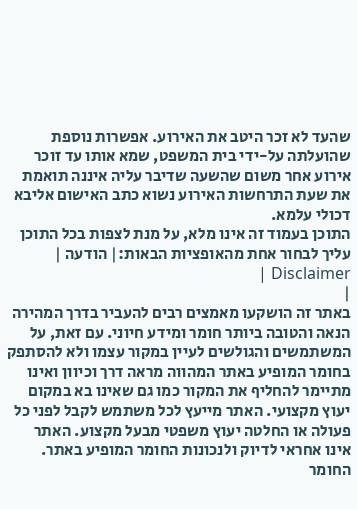שהעד לא זכר היטב את האירוע. אפשרות נוספת שהועלתה על-ידי בית המשפט, שמא אותו עד זוכר אירוע אחר משום שהשעה שדיבר עליה איננה תואמת את שעת התרחשות האירוע נשוא כתב האישום אליבא דכולי עלמא.
התוכן בעמוד זה אינו מלא, על מנת לצפות בכל התוכן עליך לבחור אחת מהאופציות הבאות:| הודעה | Disclaimer |
|
באתר זה הושקעו מאמצים רבים להעביר בדרך המהירה הנאה והטובה ביותר חומר ומידע חיוני. עם זאת, על המשתמשים והגולשים לעיין במקור עצמו ולא להסתפק בחומר המופיע באתר המהווה מראה דרך וכיוון ואינו מתיימר להחליף את המקור כמו גם שאינו בא במקום יעוץ מקצועי. האתר מייעץ לכל משתמש לקבל לפני כל פעולה או החלטה יעוץ משפטי מבעל מקצוע. האתר אינו אחראי לדיוק ולנכונות החומר המופיע באתר. החומר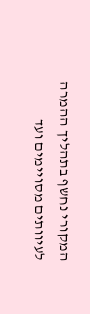המקורי נחשף בתהליך ההמרה לעיוותים מסויימים ועד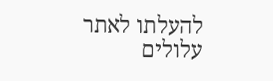להעלתו לאתר עלולים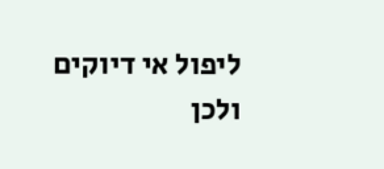ליפול אי דיוקים ולכן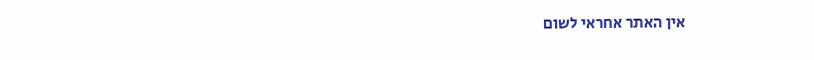אין האתר אחראי לשום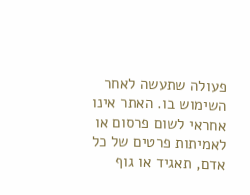פעולה שתעשה לאחר השימוש בו. האתר אינו אחראי לשום פרסום או לאמיתות פרטים של כל אדם, תאגיד או גוף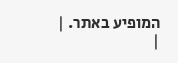המופיע באתר. |
|